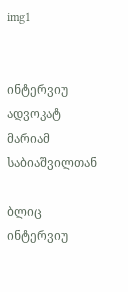img1


ინტერვიუ ადვოკატ მარიამ საბიაშვილთან

ბლიც ინტერვიუ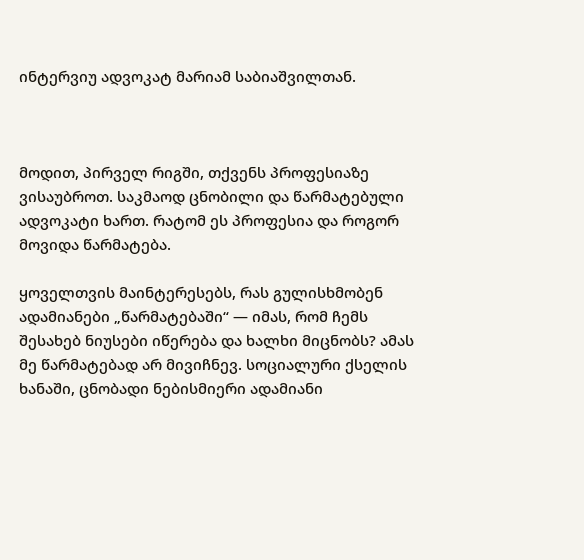ინტერვიუ ადვოკატ მარიამ საბიაშვილთან.



მოდით, პირველ რიგში, თქვენს პროფესიაზე ვისაუბროთ. საკმაოდ ცნობილი და წარმატებული ადვოკატი ხართ. რატომ ეს პროფესია და როგორ მოვიდა წარმატება.

ყოველთვის მაინტერესებს, რას გულისხმობენ ადამიანები „წარმატებაში“ — იმას, რომ ჩემს შესახებ ნიუსები იწერება და ხალხი მიცნობს? ამას მე წარმატებად არ მივიჩნევ. სოციალური ქსელის ხანაში, ცნობადი ნებისმიერი ადამიანი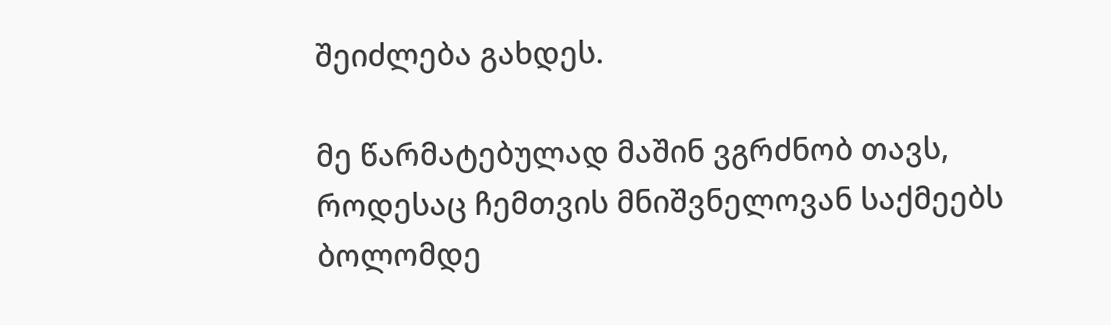შეიძლება გახდეს.

მე წარმატებულად მაშინ ვგრძნობ თავს, როდესაც ჩემთვის მნიშვნელოვან საქმეებს ბოლომდე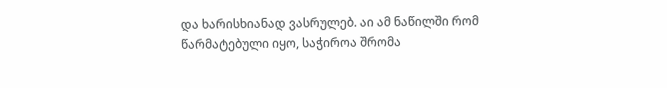და ხარისხიანად ვასრულებ. აი ამ ნაწილში რომ წარმატებული იყო, საჭიროა შრომა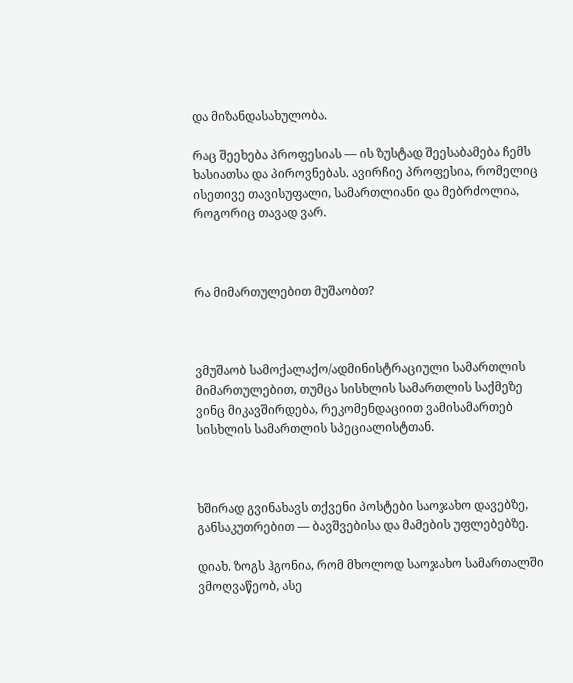და მიზანდასახულობა.

რაც შეეხება პროფესიას — ის ზუსტად შეესაბამება ჩემს ხასიათსა და პიროვნებას. ავირჩიე პროფესია, რომელიც ისეთივე თავისუფალი, სამართლიანი და მებრძოლია, როგორიც თავად ვარ.



რა მიმართულებით მუშაობთ?



ვმუშაობ სამოქალაქო/ადმინისტრაციული სამართლის მიმართულებით, თუმცა სისხლის სამართლის საქმეზე ვინც მიკავშირდება, რეკომენდაციით ვამისამართებ სისხლის სამართლის სპეციალისტთან.



ხშირად გვინახავს თქვენი პოსტები საოჯახო დავებზე, განსაკუთრებით — ბავშვებისა და მამების უფლებებზე.

დიახ. ზოგს ჰგონია, რომ მხოლოდ საოჯახო სამართალში ვმოღვაწეობ, ასე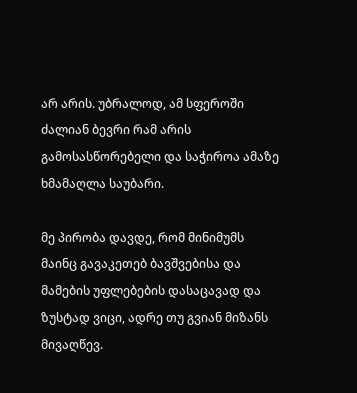არ არის. უბრალოდ, ამ სფეროში ძალიან ბევრი რამ არის გამოსასწორებელი და საჭიროა ამაზე ხმამაღლა საუბარი.

მე პირობა დავდე, რომ მინიმუმს მაინც გავაკეთებ ბავშვებისა და მამების უფლებების დასაცავად და ზუსტად ვიცი, ადრე თუ გვიან მიზანს მივაღწევ.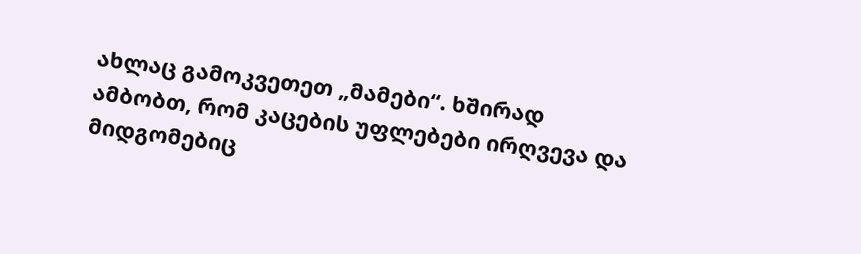ახლაც გამოკვეთეთ „მამები“. ხშირად ამბობთ, რომ კაცების უფლებები ირღვევა და მიდგომებიც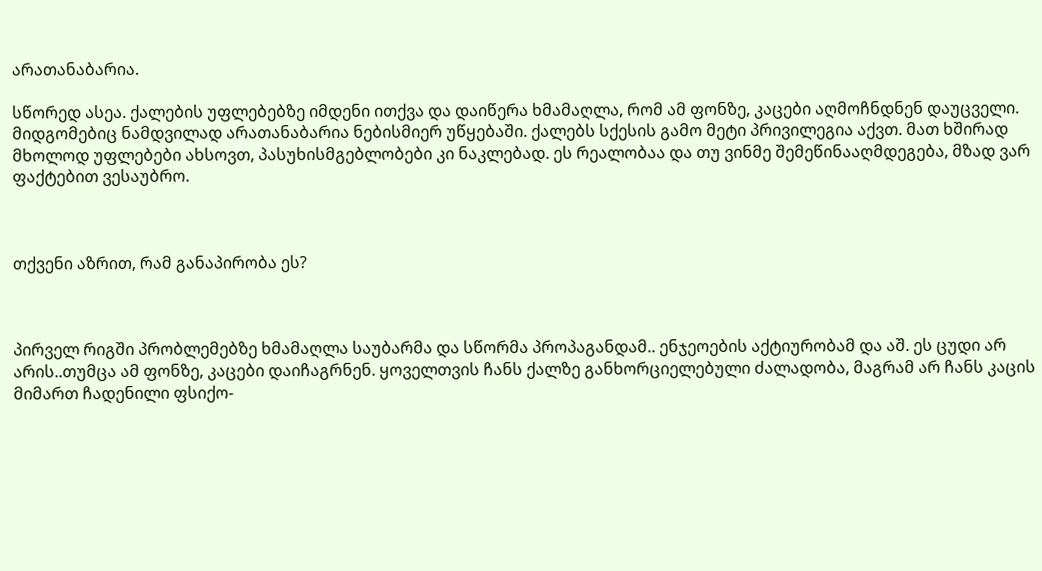არათანაბარია.

სწორედ ასეა. ქალების უფლებებზე იმდენი ითქვა და დაიწერა ხმამაღლა, რომ ამ ფონზე, კაცები აღმოჩნდნენ დაუცველი. მიდგომებიც ნამდვილად არათანაბარია ნებისმიერ უწყებაში. ქალებს სქესის გამო მეტი პრივილეგია აქვთ. მათ ხშირად მხოლოდ უფლებები ახსოვთ, პასუხისმგებლობები კი ნაკლებად. ეს რეალობაა და თუ ვინმე შემეწინააღმდეგება, მზად ვარ ფაქტებით ვესაუბრო.



თქვენი აზრით, რამ განაპირობა ეს?



პირველ რიგში პრობლემებზე ხმამაღლა საუბარმა და სწორმა პროპაგანდამ.. ენჯეოების აქტიურობამ და აშ. ეს ცუდი არ არის..თუმცა ამ ფონზე, კაცები დაიჩაგრნენ. ყოველთვის ჩანს ქალზე განხორციელებული ძალადობა, მაგრამ არ ჩანს კაცის მიმართ ჩადენილი ფსიქო-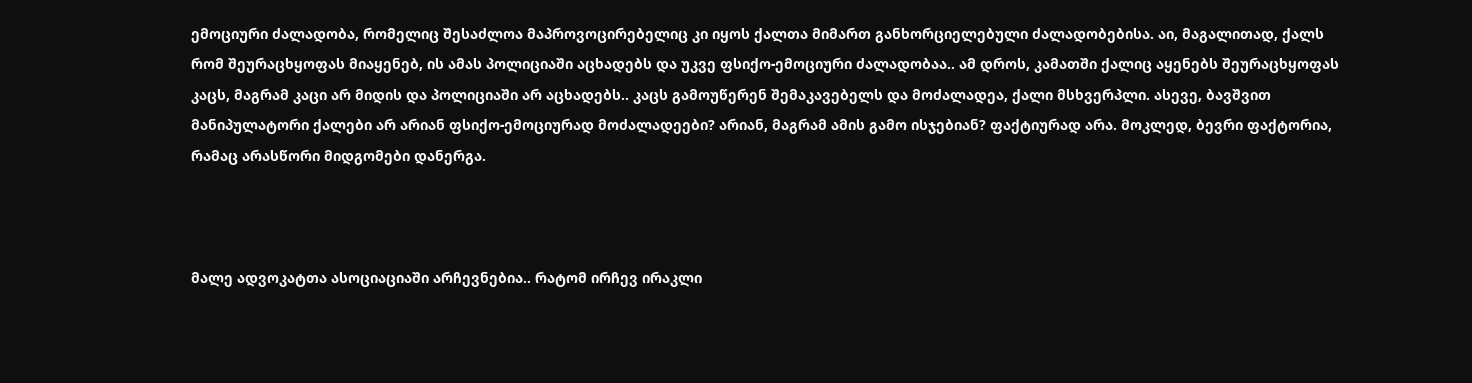ემოციური ძალადობა, რომელიც შესაძლოა მაპროვოცირებელიც კი იყოს ქალთა მიმართ განხორციელებული ძალადობებისა. აი, მაგალითად, ქალს რომ შეურაცხყოფას მიაყენებ, ის ამას პოლიციაში აცხადებს და უკვე ფსიქო-ემოციური ძალადობაა.. ამ დროს, კამათში ქალიც აყენებს შეურაცხყოფას კაცს, მაგრამ კაცი არ მიდის და პოლიციაში არ აცხადებს.. კაცს გამოუწერენ შემაკავებელს და მოძალადეა, ქალი მსხვერპლი. ასევე, ბავშვით მანიპულატორი ქალები არ არიან ფსიქო-ემოციურად მოძალადეები? არიან, მაგრამ ამის გამო ისჯებიან? ფაქტიურად არა. მოკლედ, ბევრი ფაქტორია, რამაც არასწორი მიდგომები დანერგა.



მალე ადვოკატთა ასოციაციაში არჩევნებია.. რატომ ირჩევ ირაკლი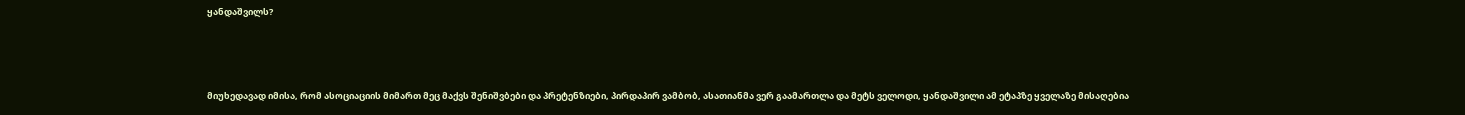ყანდაშვილს?



მიუხედავად იმისა, რომ ასოციაციის მიმართ მეც მაქვს შენიშვბები და პრეტენზიები, პირდაპირ ვამბობ, ასათიანმა ვერ გაამართლა და მეტს ველოდი, ყანდაშვილი ამ ეტაპზე ყველაზე მისაღებია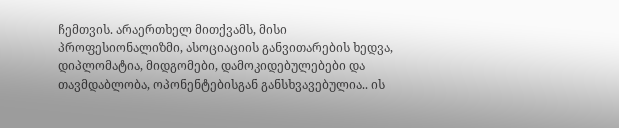ჩემთვის. არაერთხელ მითქვამს, მისი პროფესიონალიზმი, ასოციაციის განვითარების ხედვა, დიპლომატია, მიდგომები, დამოკიდებულებები და თავმდაბლობა, ოპონენტებისგან განსხვავებულია.. ის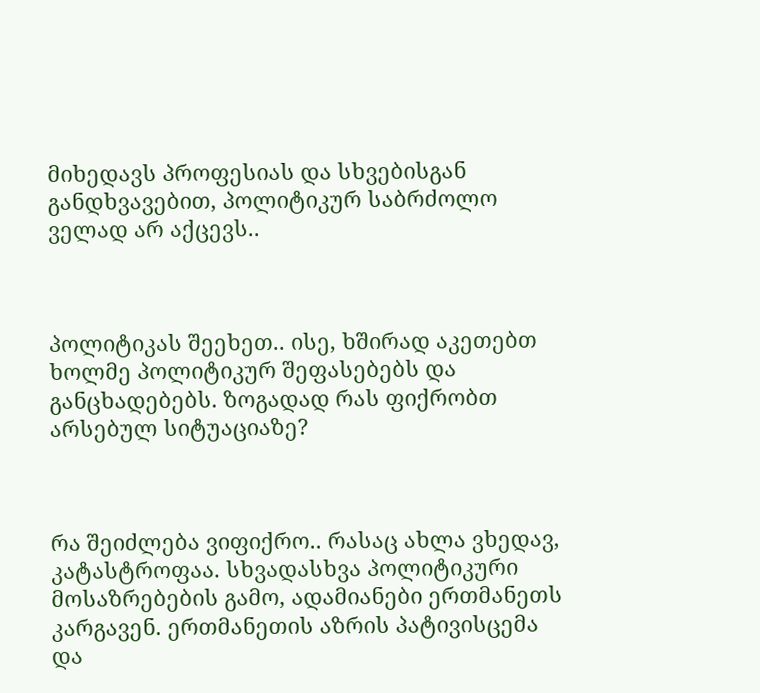მიხედავს პროფესიას და სხვებისგან განდხვავებით, პოლიტიკურ საბრძოლო ველად არ აქცევს..



პოლიტიკას შეეხეთ.. ისე, ხშირად აკეთებთ ხოლმე პოლიტიკურ შეფასებებს და განცხადებებს. ზოგადად რას ფიქრობთ არსებულ სიტუაციაზე?



რა შეიძლება ვიფიქრო.. რასაც ახლა ვხედავ, კატასტროფაა. სხვადასხვა პოლიტიკური მოსაზრებების გამო, ადამიანები ერთმანეთს კარგავენ. ერთმანეთის აზრის პატივისცემა და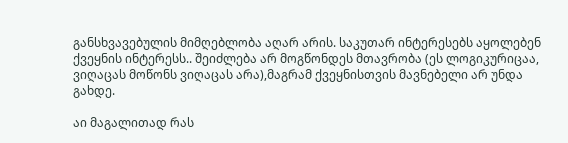განსხვავებულის მიმღებლობა აღარ არის. საკუთარ ინტერესებს აყოლებენ ქვეყნის ინტერესს.. შეიძლება არ მოგწონდეს მთავრობა (ეს ლოგიკურიცაა, ვიღაცას მოწონს ვიღაცას არა),მაგრამ ქვეყნისთვის მავნებელი არ უნდა გახდე.

აი მაგალითად რას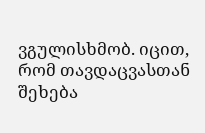ვგულისხმობ. იცით, რომ თავდაცვასთან შეხება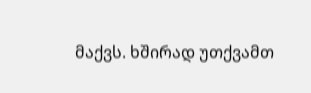მაქვს. ხშირად უთქვამთ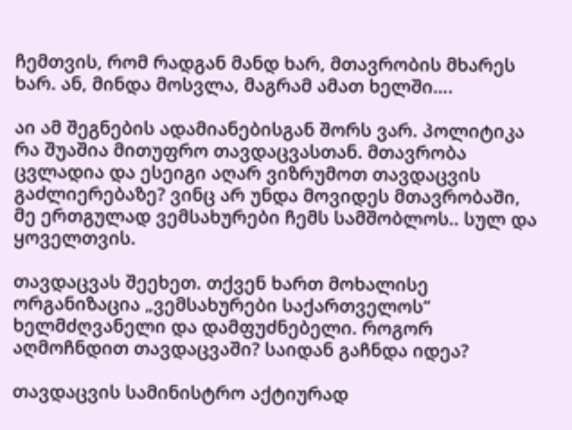ჩემთვის, რომ რადგან მანდ ხარ, მთავრობის მხარეს ხარ. ან, მინდა მოსვლა, მაგრამ ამათ ხელში….

აი ამ შეგნების ადამიანებისგან შორს ვარ. პოლიტიკა რა შუაშია მითუფრო თავდაცვასთან. მთავრობა ცვლადია და ესეიგი აღარ ვიზრუმოთ თავდაცვის გაძლიერებაზე? ვინც არ უნდა მოვიდეს მთავრობაში, მე ერთგულად ვემსახურები ჩემს სამშობლოს.. სულ და ყოველთვის.

თავდაცვას შეეხეთ. თქვენ ხართ მოხალისე ორგანიზაცია „ვემსახურები საქართველოს“ ხელმძღვანელი და დამფუძნებელი. როგორ აღმოჩნდით თავდაცვაში? საიდან გაჩნდა იდეა?

თავდაცვის სამინისტრო აქტიურად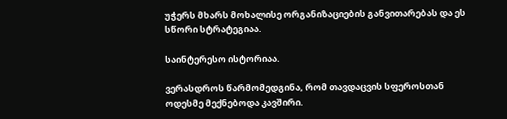უჭერს მხარს მოხალისე ორგანიზაციების განვითარებას და ეს სწორი სტრატეგიაა.

საინტერესო ისტორიაა.

ვერასდროს წარმომედგინა, რომ თავდაცვის სფეროსთან ოდესმე მექნებოდა კავშირი.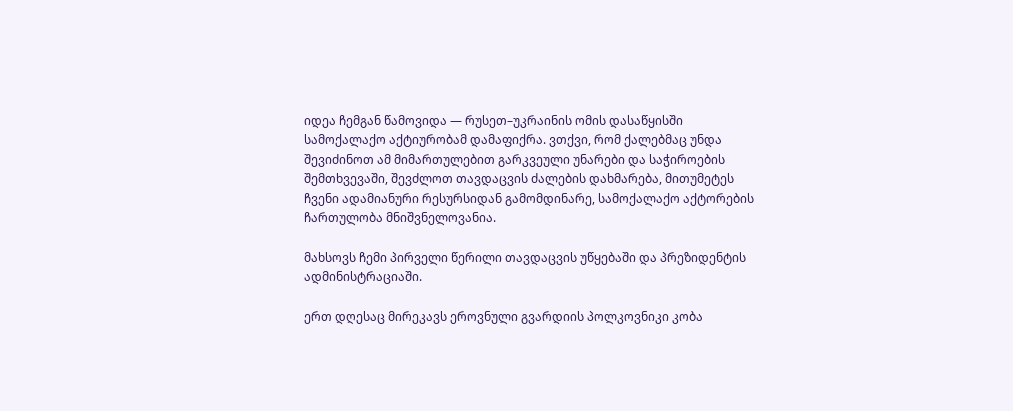იდეა ჩემგან წამოვიდა — რუსეთ–უკრაინის ომის დასაწყისში სამოქალაქო აქტიურობამ დამაფიქრა. ვთქვი, რომ ქალებმაც უნდა შევიძინოთ ამ მიმართულებით გარკვეული უნარები და საჭიროების შემთხვევაში, შევძლოთ თავდაცვის ძალების დახმარება, მითუმეტეს ჩვენი ადამიანური რესურსიდან გამომდინარე, სამოქალაქო აქტორების ჩართულობა მნიშვნელოვანია.

მახსოვს ჩემი პირველი წერილი თავდაცვის უწყებაში და პრეზიდენტის ადმინისტრაციაში.

ერთ დღესაც მირეკავს ეროვნული გვარდიის პოლკოვნიკი კობა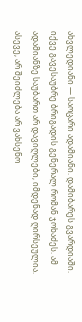ახვლედიანი — საოცარი ადამიანი. დამიბარეს გვარდიაში. იქვე გავესაუბრე ბრიგადის გენერალ რომან ჯოხაძეს. ამ ადამიანზე საუბართ არ დავიღლები, იმდენად ღირსეულია. ასევე, არ შეიძლება არ ვახსენო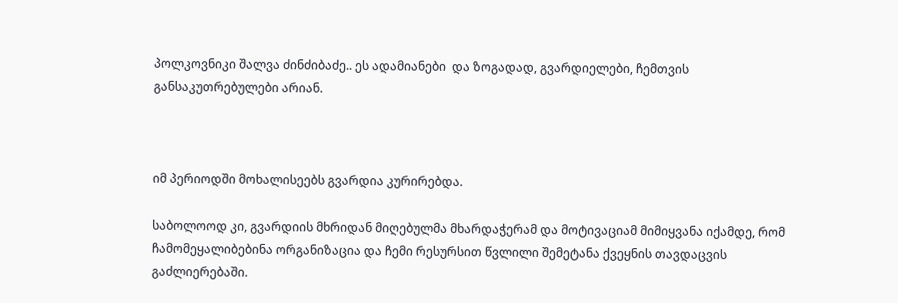პოლკოვნიკი შალვა ძინძიბაძე.. ეს ადამიანები  და ზოგადად, გვარდიელები, ჩემთვის განსაკუთრებულები არიან.



იმ პერიოდში მოხალისეებს გვარდია კურირებდა.

საბოლოოდ კი, გვარდიის მხრიდან მიღებულმა მხარდაჭერამ და მოტივაციამ მიმიყვანა იქამდე, რომ ჩამომეყალიბებინა ორგანიზაცია და ჩემი რესურსით წვლილი შემეტანა ქვეყნის თავდაცვის გაძლიერებაში.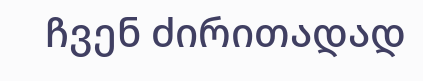ჩვენ ძირითადად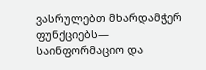ვასრულებთ მხარდამჭერ ფუნქციებს— საინფორმაციო და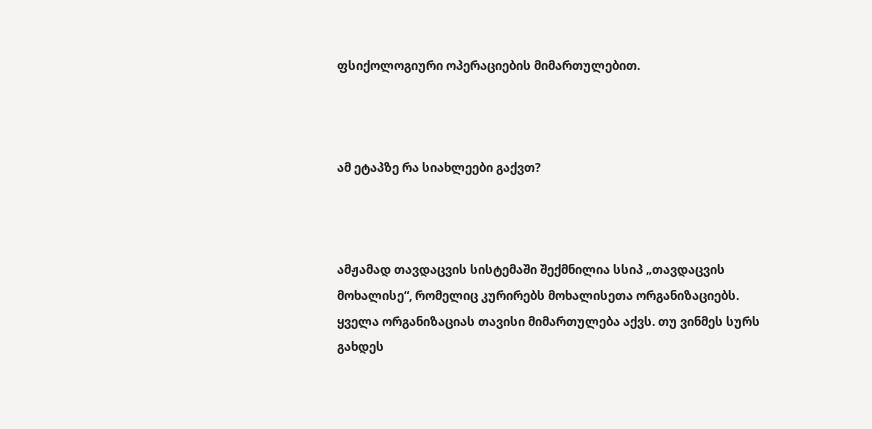ფსიქოლოგიური ოპერაციების მიმართულებით.



ამ ეტაპზე რა სიახლეები გაქვთ?



ამჟამად თავდაცვის სისტემაში შექმნილია სსიპ „თავდაცვის მოხალისე“, რომელიც კურირებს მოხალისეთა ორგანიზაციებს. ყველა ორგანიზაციას თავისი მიმართულება აქვს. თუ ვინმეს სურს გახდეს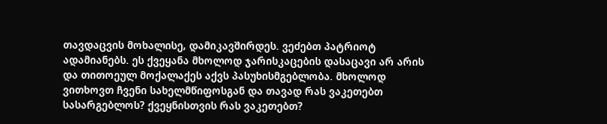თავდაცვის მოხალისე, დამიკავშირდეს. ვეძებთ პატრიოტ ადამიანებს. ეს ქვეყანა მხოლოდ ჯარისკაცების დასაცავი არ არის და თითოეულ მოქალაქეს აქვს პასუხისმგებლობა. მხოლოდ ვითხოვთ ჩვენი სახელმწიფოსგან და თავად რას ვაკეთებთ სასარგებლოს? ქვეყნისთვის რას ვაკეთებთ?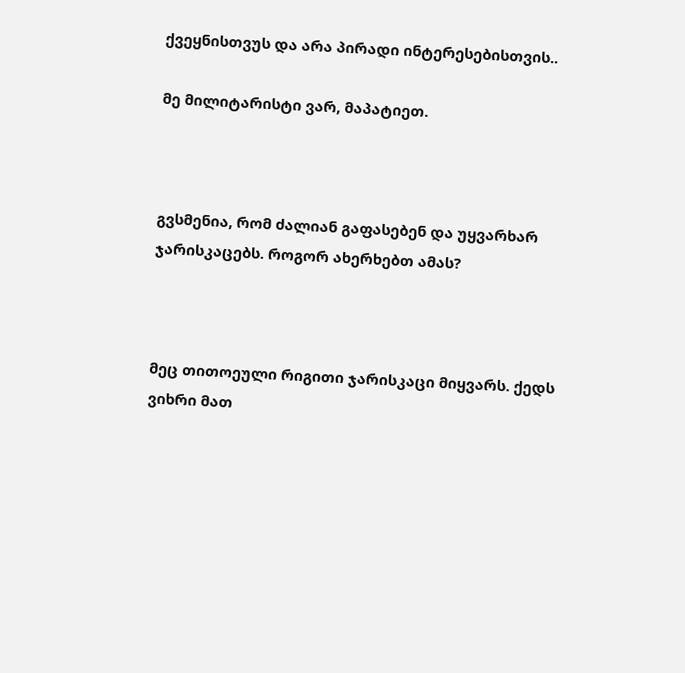ქვეყნისთვუს და არა პირადი ინტერესებისთვის..

მე მილიტარისტი ვარ, მაპატიეთ.



გვსმენია, რომ ძალიან გაფასებენ და უყვარხარ ჯარისკაცებს. როგორ ახერხებთ ამას?



მეც თითოეული რიგითი ჯარისკაცი მიყვარს. ქედს ვიხრი მათ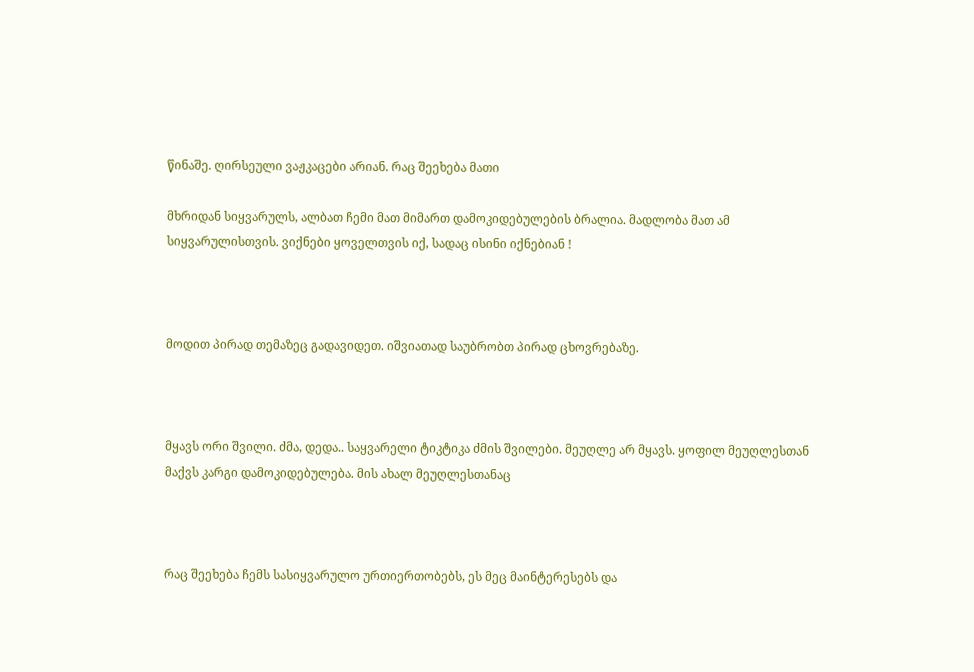წინაშე. ღირსეული ვაჟკაცები არიან. რაც შეეხება მათი

მხრიდან სიყვარულს, ალბათ ჩემი მათ მიმართ დამოკიდებულების ბრალია. მადლობა მათ ამ სიყვარულისთვის. ვიქნები ყოველთვის იქ, სადაც ისინი იქნებიან !



მოდით პირად თემაზეც გადავიდეთ. იშვიათად საუბრობთ პირად ცხოვრებაზე.



მყავს ორი შვილი. ძმა, დედა.. საყვარელი ტიკტიკა ძმის შვილები. მეუღლე არ მყავს. ყოფილ მეუღლესთან მაქვს კარგი დამოკიდებულება. მის ახალ მეუღლესთანაც



რაც შეეხება ჩემს სასიყვარულო ურთიერთობებს, ეს მეც მაინტერესებს და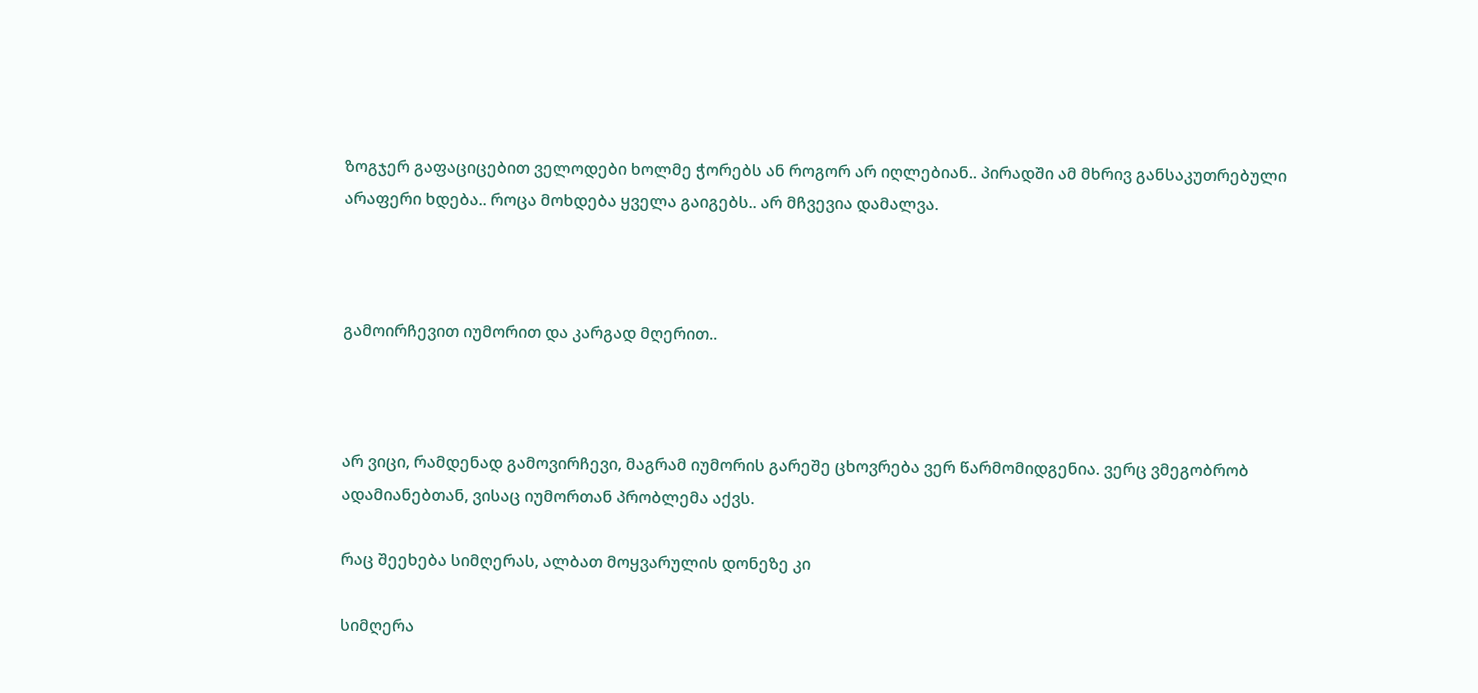ზოგჯერ გაფაციცებით ველოდები ხოლმე ჭორებს ან როგორ არ იღლებიან.. პირადში ამ მხრივ განსაკუთრებული არაფერი ხდება.. როცა მოხდება ყველა გაიგებს.. არ მჩვევია დამალვა.



გამოირჩევით იუმორით და კარგად მღერით..



არ ვიცი, რამდენად გამოვირჩევი, მაგრამ იუმორის გარეშე ცხოვრება ვერ წარმომიდგენია. ვერც ვმეგობრობ ადამიანებთან, ვისაც იუმორთან პრობლემა აქვს.

რაც შეეხება სიმღერას, ალბათ მოყვარულის დონეზე კი

სიმღერა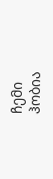ჩემი ჰობია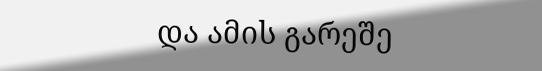და ამის გარეშე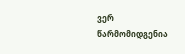ვერ წარმომიდგენია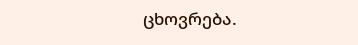ცხოვრება.